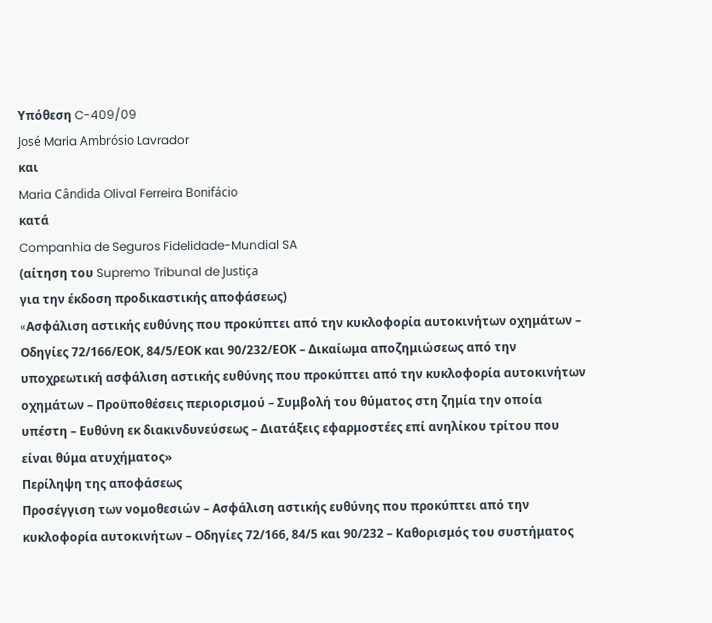Υπόθεση C-409/09
José Maria Ambrósio Lavrador
και
Maria Cândida Olival Ferreira Bonifácio
κατά
Companhia de Seguros Fidelidade-Mundial SA
(αίτηση του Supremo Tribunal de Justiça
για την έκδοση προδικαστικής αποφάσεως)
«Aσφάλιση αστικής ευθύνης που προκύπτει από την κυκλοφορία αυτοκινήτων οχημάτων – Οδηγίες 72/166/ΕΟΚ, 84/5/ΕΟΚ και 90/232/ΕΟΚ – Δικαίωμα αποζημιώσεως από την υποχρεωτική ασφάλιση αστικής ευθύνης που προκύπτει από την κυκλοφορία αυτοκινήτων οχημάτων – Προϋποθέσεις περιορισμού – Συμβολή του θύματος στη ζημία την οποία υπέστη – Ευθύνη εκ διακινδυνεύσεως – Διατάξεις εφαρμοστέες επί ανηλίκου τρίτου που είναι θύμα ατυχήματος»
Περίληψη της αποφάσεως
Προσέγγιση των νομοθεσιών – Ασφάλιση αστικής ευθύνης που προκύπτει από την κυκλοφορία αυτοκινήτων – Οδηγίες 72/166, 84/5 και 90/232 – Καθορισμός του συστήματος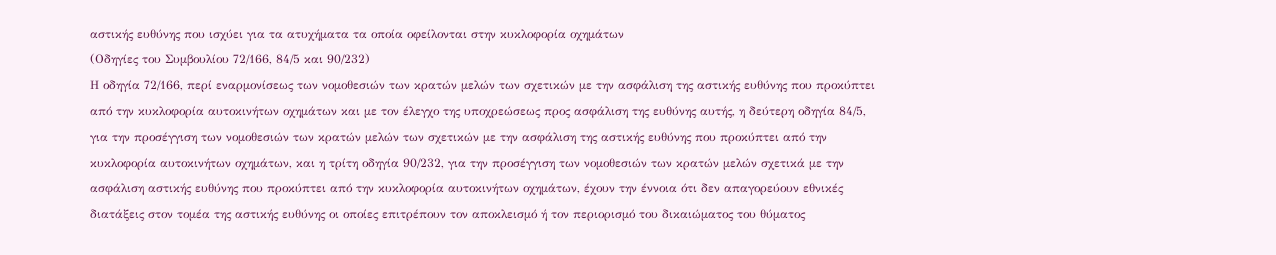αστικής ευθύνης που ισχύει για τα ατυχήματα τα οποία οφείλονται στην κυκλοφορία οχημάτων
(Οδηγίες του Συμβουλίου 72/166, 84/5 και 90/232)
Η οδηγία 72/166, περί εναρμονίσεως των νομοθεσιών των κρατών μελών των σχετικών με την ασφάλιση της αστικής ευθύνης που προκύπτει από την κυκλοφορία αυτοκινήτων οχημάτων και με τον έλεγχο της υποχρεώσεως προς ασφάλιση της ευθύνης αυτής, η δεύτερη οδηγία 84/5, για την προσέγγιση των νομοθεσιών των κρατών μελών των σχετικών με την ασφάλιση της αστικής ευθύνης που προκύπτει από την κυκλοφορία αυτοκινήτων οχημάτων, και η τρίτη οδηγία 90/232, για την προσέγγιση των νομοθεσιών των κρατών μελών σχετικά με την ασφάλιση αστικής ευθύνης που προκύπτει από την κυκλοφορία αυτοκινήτων οχημάτων, έχουν την έννοια ότι δεν απαγορεύουν εθνικές διατάξεις στον τομέα της αστικής ευθύνης οι οποίες επιτρέπουν τον αποκλεισμό ή τον περιορισμό του δικαιώματος του θύματος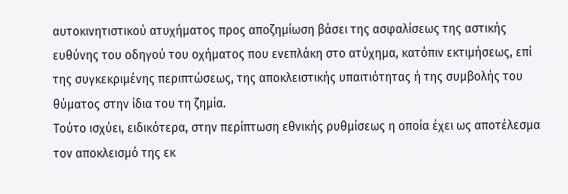αυτοκινητιστικού ατυχήματος προς αποζημίωση βάσει της ασφαλίσεως της αστικής ευθύνης του οδηγού του οχήματος που ενεπλάκη στο ατύχημα, κατόπιν εκτιμήσεως, επί της συγκεκριμένης περιπτώσεως, της αποκλειστικής υπαιτιότητας ή της συμβολής του θύματος στην ίδια του τη ζημία.
Τούτο ισχύει, ειδικότερα, στην περίπτωση εθνικής ρυθμίσεως η οποία έχει ως αποτέλεσμα τον αποκλεισμό της εκ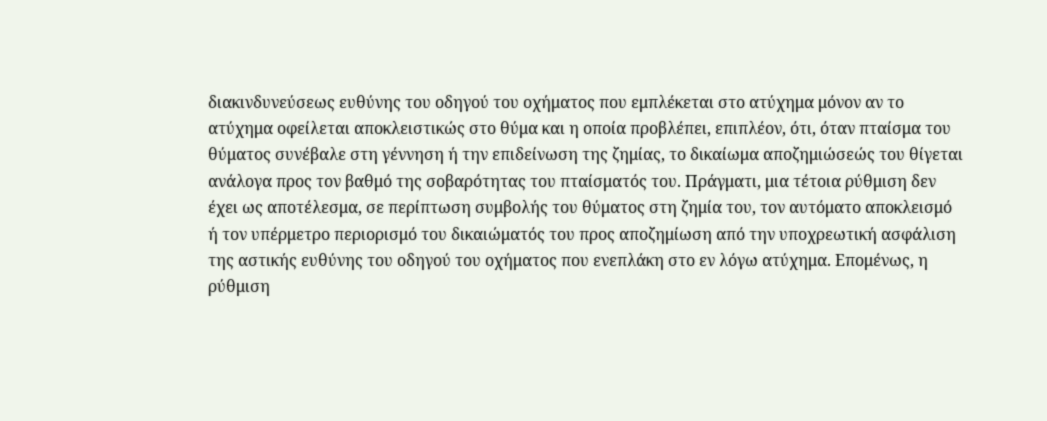διακινδυνεύσεως ευθύνης του οδηγού του οχήματος που εμπλέκεται στο ατύχημα μόνον αν το ατύχημα οφείλεται αποκλειστικώς στο θύμα και η οποία προβλέπει, επιπλέον, ότι, όταν πταίσμα του θύματος συνέβαλε στη γέννηση ή την επιδείνωση της ζημίας, το δικαίωμα αποζημιώσεώς του θίγεται ανάλογα προς τον βαθμό της σοβαρότητας του πταίσματός του. Πράγματι, μια τέτοια ρύθμιση δεν έχει ως αποτέλεσμα, σε περίπτωση συμβολής του θύματος στη ζημία του, τον αυτόματο αποκλεισμό ή τον υπέρμετρο περιορισμό του δικαιώματός του προς αποζημίωση από την υποχρεωτική ασφάλιση της αστικής ευθύνης του οδηγού του οχήματος που ενεπλάκη στο εν λόγω ατύχημα. Επομένως, η ρύθμιση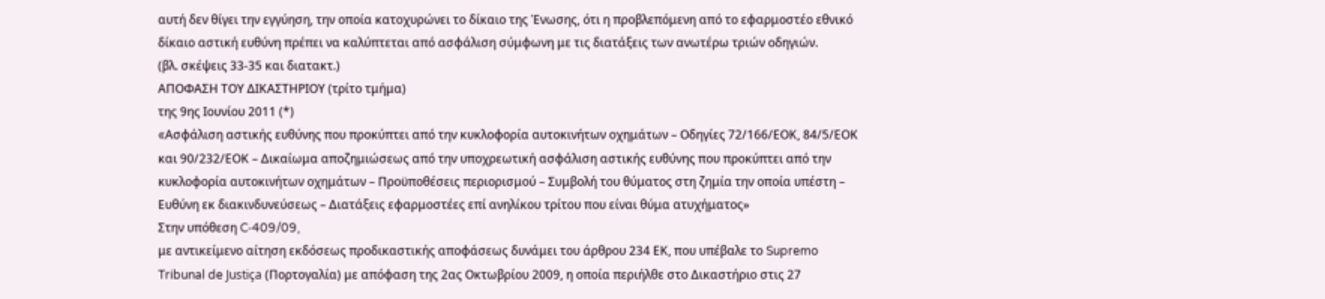αυτή δεν θίγει την εγγύηση, την οποία κατοχυρώνει το δίκαιο της Ένωσης, ότι η προβλεπόμενη από το εφαρμοστέο εθνικό δίκαιο αστική ευθύνη πρέπει να καλύπτεται από ασφάλιση σύμφωνη με τις διατάξεις των ανωτέρω τριών οδηγιών.
(βλ. σκέψεις 33-35 και διατακτ.)
ΑΠΟΦΑΣΗ ΤΟΥ ΔΙΚΑΣΤΗΡΙΟΥ (τρίτο τμήμα)
της 9ης Ιουνίου 2011 (*)
«Aσφάλιση αστικής ευθύνης που προκύπτει από την κυκλοφορία αυτοκινήτων οχημάτων – Οδηγίες 72/166/ΕΟΚ, 84/5/ΕΟΚ και 90/232/ΕΟΚ – Δικαίωμα αποζημιώσεως από την υποχρεωτική ασφάλιση αστικής ευθύνης που προκύπτει από την κυκλοφορία αυτοκινήτων οχημάτων – Προϋποθέσεις περιορισμού – Συμβολή του θύματος στη ζημία την οποία υπέστη – Ευθύνη εκ διακινδυνεύσεως – Διατάξεις εφαρμοστέες επί ανηλίκου τρίτου που είναι θύμα ατυχήματος»
Στην υπόθεση C‑409/09,
με αντικείμενο αίτηση εκδόσεως προδικαστικής αποφάσεως δυνάμει του άρθρου 234 ΕΚ, που υπέβαλε το Supremo Tribunal de Justiça (Πορτογαλία) με απόφαση της 2ας Οκτωβρίου 2009, η οποία περιήλθε στο Δικαστήριο στις 27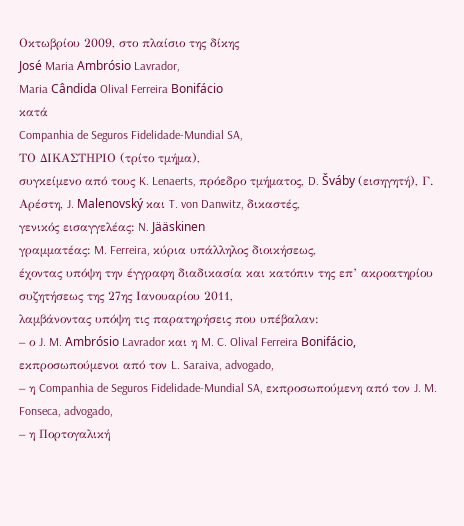Οκτωβρίου 2009, στο πλαίσιο της δίκης
José Maria Ambrósio Lavrador,
Maria Cândida Olival Ferreira Bonifácio
κατά
Companhia de Seguros Fidelidade-Mundial SA,
ΤΟ ΔΙΚΑΣΤΗΡΙΟ (τρίτο τμήμα),
συγκείμενο από τους K. Lenaerts, πρόεδρο τμήματος, D. Šváby (εισηγητή), Γ. Αρέστη, J. Malenovský και T. von Danwitz, δικαστές,
γενικός εισαγγελέας: N. Jääskinen
γραμματέας: M. Ferreira, κύρια υπάλληλος διοικήσεως,
έχοντας υπόψη την έγγραφη διαδικασία και κατόπιν της επ’ ακροατηρίου συζητήσεως της 27ης Ιανουαρίου 2011,
λαμβάνοντας υπόψη τις παρατηρήσεις που υπέβαλαν:
– ο J. M. Ambrósio Lavrador και η M. C. Olival Ferreira Bonifácio, εκπροσωπούμενοι από τον L. Saraiva, advogado,
– η Companhia de Seguros Fidelidade-Mundial SA, εκπροσωπούμενη από τον J. M. Fonseca, advogado,
– η Πορτογαλική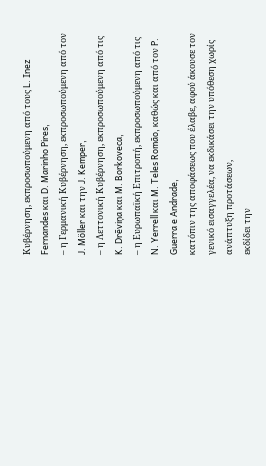Κυβέρνηση, εκπροσωπούμενη από τους L. Inez Fernandes και D. Marinho Pires,
– η Γερμανική Κυβέρνηση, εκπροσωπούμενη από τον J. Möller και την J. Kemper,
– η Λεττονική Κυβέρνηση, εκπροσωπούμενη από τις K. Drēviņa και M. Borkoveca,
– η Ευρωπαϊκή Επιτροπή, εκπροσωπούμενη από τις N. Yerrell και M. Teles Romão, καθώς και από τον P. Guerra e Andrade,
κατόπιν της αποφάσεως που έλαβε, αφού άκουσε τον γενικό εισαγγελέα, να εκδικάσει την υπόθεση χωρίς ανάπτυξη προτάσεων,
εκδίδει την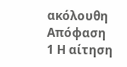ακόλουθη
Απόφαση
1 Η αίτηση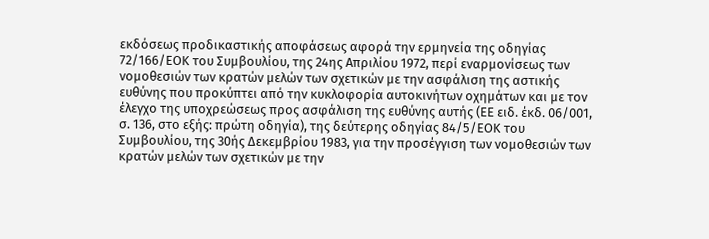εκδόσεως προδικαστικής αποφάσεως αφορά την ερμηνεία της οδηγίας 72/166/ΕΟΚ του Συμβουλίου, της 24ης Απριλίου 1972, περί εναρμονίσεως των νομοθεσιών των κρατών μελών των σχετικών με την ασφάλιση της αστικής ευθύνης που προκύπτει από την κυκλοφορία αυτοκινήτων οχημάτων και με τον έλεγχο της υποχρεώσεως προς ασφάλιση της ευθύνης αυτής (ΕΕ ειδ. έκδ. 06/001, σ. 136, στο εξής: πρώτη οδηγία), της δεύτερης οδηγίας 84/5/ΕΟΚ του Συμβουλίου, της 30ής Δεκεμβρίου 1983, για την προσέγγιση των νομοθεσιών των κρατών μελών των σχετικών με την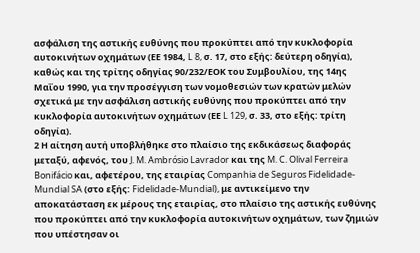ασφάλιση της αστικής ευθύνης που προκύπτει από την κυκλοφορία αυτοκινήτων οχημάτων (ΕΕ 1984, L 8, σ. 17, στο εξής: δεύτερη οδηγία), καθώς και της τρίτης οδηγίας 90/232/ΕΟΚ του Συμβουλίου, της 14ης Μαΐου 1990, για την προσέγγιση των νομοθεσιών των κρατών μελών σχετικά με την ασφάλιση αστικής ευθύνης που προκύπτει από την κυκλοφορία αυτοκινήτων οχημάτων (ΕΕ L 129, σ. 33, στο εξής: τρίτη οδηγία).
2 Η αίτηση αυτή υποβλήθηκε στο πλαίσιο της εκδικάσεως διαφοράς μεταξύ, αφενός, του J. M. Ambrósio Lavrador και της M. C. Olival Ferreira Bonifácio και, αφετέρου, της εταιρίας Companhia de Seguros Fidelidade-Mundial SA (στο εξής: Fidelidade-Mundial), με αντικείμενο την αποκατάσταση εκ μέρους της εταιρίας, στο πλαίσιο της αστικής ευθύνης που προκύπτει από την κυκλοφορία αυτοκινήτων οχημάτων, των ζημιών που υπέστησαν οι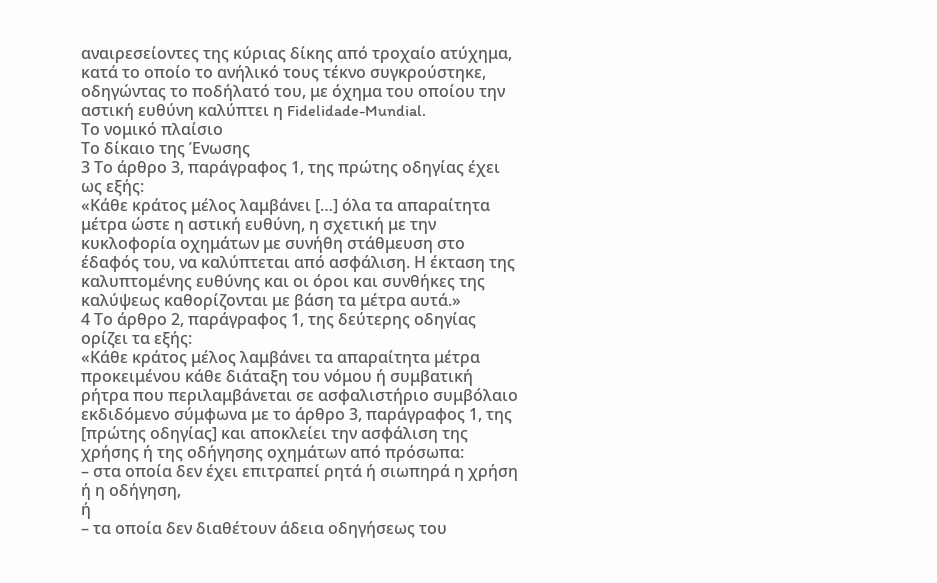αναιρεσείοντες της κύριας δίκης από τροχαίο ατύχημα, κατά το οποίο το ανήλικό τους τέκνο συγκρούστηκε, οδηγώντας το ποδήλατό του, με όχημα του οποίου την αστική ευθύνη καλύπτει η Fidelidade-Mundial.
Το νομικό πλαίσιο
Το δίκαιο της Ένωσης
3 Το άρθρο 3, παράγραφος 1, της πρώτης οδηγίας έχει ως εξής:
«Κάθε κράτος μέλος λαμβάνει […] όλα τα απαραίτητα μέτρα ώστε η αστική ευθύνη, η σχετική με την κυκλοφορία οχημάτων με συνήθη στάθμευση στο έδαφός του, να καλύπτεται από ασφάλιση. Η έκταση της καλυπτομένης ευθύνης και οι όροι και συνθήκες της καλύψεως καθορίζονται με βάση τα μέτρα αυτά.»
4 Το άρθρο 2, παράγραφος 1, της δεύτερης οδηγίας ορίζει τα εξής:
«Κάθε κράτος μέλος λαμβάνει τα απαραίτητα μέτρα προκειμένου κάθε διάταξη του νόμου ή συμβατική ρήτρα που περιλαμβάνεται σε ασφαλιστήριο συμβόλαιο εκδιδόμενο σύμφωνα με το άρθρο 3, παράγραφος 1, της [πρώτης οδηγίας] και αποκλείει την ασφάλιση της χρήσης ή της οδήγησης οχημάτων από πρόσωπα:
– στα οποία δεν έχει επιτραπεί ρητά ή σιωπηρά η χρήση ή η οδήγηση,
ή
– τα οποία δεν διαθέτουν άδεια οδηγήσεως του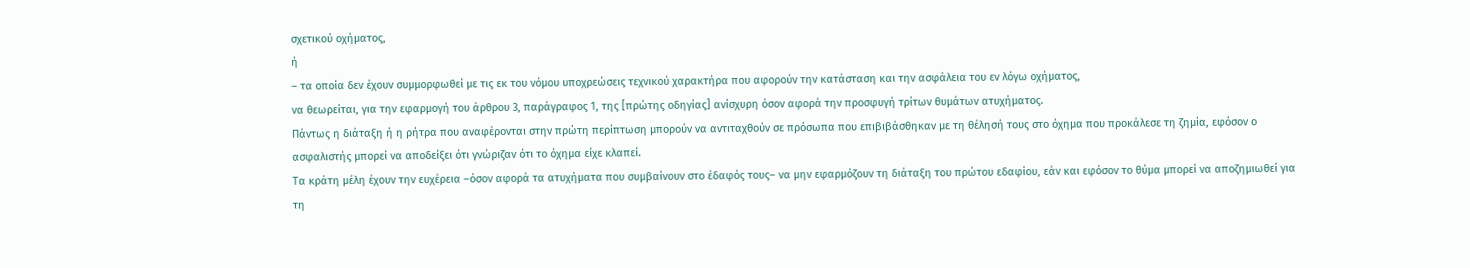σχετικού οχήματος,
ή
– τα οποία δεν έχουν συμμορφωθεί με τις εκ του νόμου υποχρεώσεις τεχνικού χαρακτήρα που αφορούν την κατάσταση και την ασφάλεια του εν λόγω οχήματος,
να θεωρείται, για την εφαρμογή του άρθρου 3, παράγραφος 1, της [πρώτης οδηγίας] ανίσχυρη όσον αφορά την προσφυγή τρίτων θυμάτων ατυχήματος.
Πάντως η διάταξη ή η ρήτρα που αναφέρονται στην πρώτη περίπτωση μπορούν να αντιταχθούν σε πρόσωπα που επιβιβάσθηκαν με τη θέλησή τους στο όχημα που προκάλεσε τη ζημία, εφόσον ο ασφαλιστής μπορεί να αποδείξει ότι γνώριζαν ότι το όχημα είχε κλαπεί.
Τα κράτη μέλη έχουν την ευχέρεια –όσον αφορά τα ατυχήματα που συμβαίνουν στο έδαφός τους– να μην εφαρμόζουν τη διάταξη του πρώτου εδαφίου, εάν και εφόσον το θύμα μπορεί να αποζημιωθεί για τη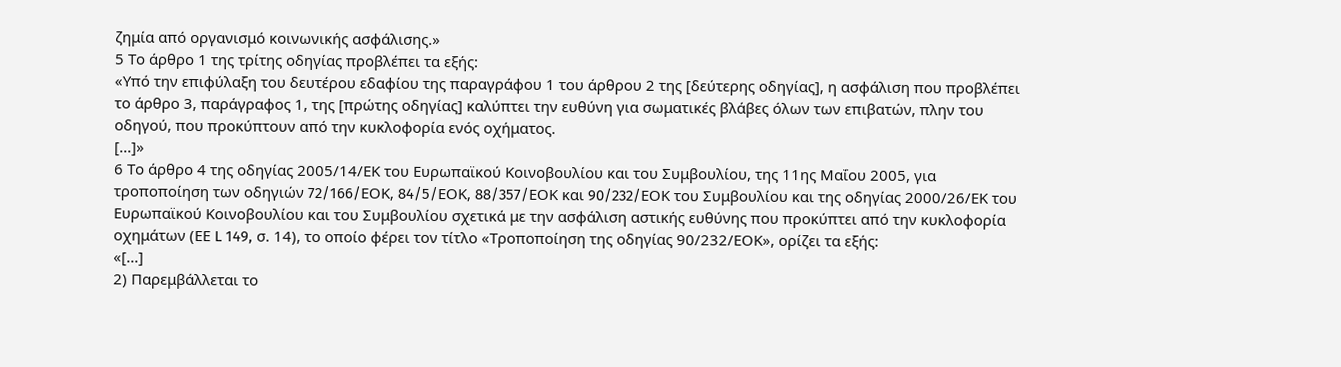ζημία από οργανισμό κοινωνικής ασφάλισης.»
5 Το άρθρο 1 της τρίτης οδηγίας προβλέπει τα εξής:
«Υπό την επιφύλαξη του δευτέρου εδαφίου της παραγράφου 1 του άρθρου 2 της [δεύτερης οδηγίας], η ασφάλιση που προβλέπει το άρθρο 3, παράγραφος 1, της [πρώτης οδηγίας] καλύπτει την ευθύνη για σωματικές βλάβες όλων των επιβατών, πλην του οδηγού, που προκύπτουν από την κυκλοφορία ενός οχήματος.
[...]»
6 Το άρθρο 4 της οδηγίας 2005/14/ΕK του Ευρωπαϊκού Κοινοβουλίου και του Συμβουλίου, της 11ης Μαΐου 2005, για τροποποίηση των οδηγιών 72/166/EΟΚ, 84/5/EΟΚ, 88/357/EΟΚ και 90/232/EΟΚ του Συμβουλίου και της οδηγίας 2000/26/ΕΚ του Ευρωπαϊκού Κοινοβουλίου και του Συμβουλίου σχετικά με την ασφάλιση αστικής ευθύνης που προκύπτει από την κυκλοφορία οχημάτων (ΕΕ L 149, σ. 14), το οποίο φέρει τον τίτλο «Τροποποίηση της οδηγίας 90/232/ΕΟΚ», ορίζει τα εξής:
«[...]
2) Παρεμβάλλεται το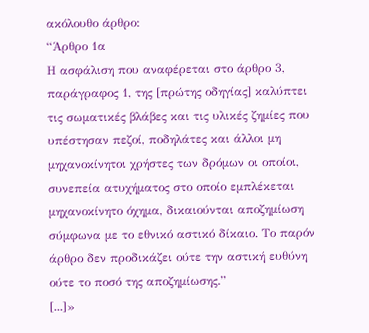ακόλουθο άρθρο:
“Άρθρο 1α
Η ασφάλιση που αναφέρεται στο άρθρο 3, παράγραφος 1, της [πρώτης οδηγίας] καλύπτει τις σωματικές βλάβες και τις υλικές ζημίες που υπέστησαν πεζοί, ποδηλάτες και άλλοι μη μηχανοκίνητοι χρήστες των δρόμων οι οποίοι, συνεπεία ατυχήματος στο οποίο εμπλέκεται μηχανοκίνητο όχημα, δικαιούνται αποζημίωση σύμφωνα με το εθνικό αστικό δίκαιο. Το παρόν άρθρο δεν προδικάζει ούτε την αστική ευθύνη ούτε το ποσό της αποζημίωσης.”
[...]»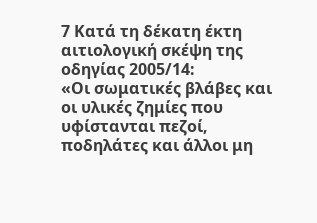7 Κατά τη δέκατη έκτη αιτιολογική σκέψη της οδηγίας 2005/14:
«Οι σωματικές βλάβες και οι υλικές ζημίες που υφίστανται πεζοί, ποδηλάτες και άλλοι μη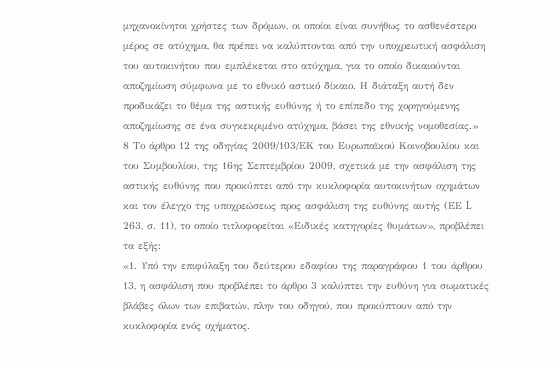μηχανοκίνητοι χρήστες των δρόμων, οι οποίοι είναι συνήθως το ασθενέστερο μέρος σε ατύχημα, θα πρέπει να καλύπτονται από την υποχρεωτική ασφάλιση του αυτοκινήτου που εμπλέκεται στο ατύχημα, για το οποίο δικαιούνται αποζημίωση σύμφωνα με το εθνικό αστικό δίκαιο. Η διάταξη αυτή δεν προδικάζει το θέμα της αστικής ευθύνης ή το επίπεδο της χορηγούμενης αποζημίωσης σε ένα συγκεκριμένο ατύχημα, βάσει της εθνικής νομοθεσίας.»
8 Το άρθρο 12 της οδηγίας 2009/103/ΕΚ του Ευρωπαϊκού Κοινοβουλίου και του Συμβουλίου, της 16ης Σεπτεμβρίου 2009, σχετικά με την ασφάλιση της αστικής ευθύνης που προκύπτει από την κυκλοφορία αυτοκινήτων οχημάτων και τον έλεγχο της υποχρεώσεως προς ασφάλιση της ευθύνης αυτής (ΕΕ L 263, σ. 11), το οποίο τιτλοφορείται «Ειδικές κατηγορίες θυμάτων», προβλέπει τα εξής:
«1. Υπό την επιφύλαξη του δεύτερου εδαφίου της παραγράφου 1 του άρθρου 13, η ασφάλιση που προβλέπει το άρθρο 3 καλύπτει την ευθύνη για σωματικές βλάβες όλων των επιβατών, πλην του οδηγού, που προκύπτουν από την κυκλοφορία ενός οχήματος.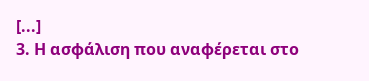[...]
3. Η ασφάλιση που αναφέρεται στο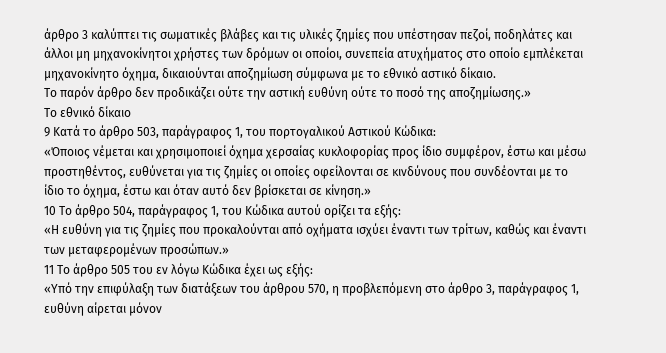άρθρο 3 καλύπτει τις σωματικές βλάβες και τις υλικές ζημίες που υπέστησαν πεζοί, ποδηλάτες και άλλοι μη μηχανοκίνητοι χρήστες των δρόμων οι οποίοι, συνεπεία ατυχήματος στο οποίο εμπλέκεται μηχανοκίνητο όχημα, δικαιούνται αποζημίωση σύμφωνα με το εθνικό αστικό δίκαιο.
Το παρόν άρθρο δεν προδικάζει ούτε την αστική ευθύνη ούτε το ποσό της αποζημίωσης.»
Το εθνικό δίκαιο
9 Κατά το άρθρο 503, παράγραφος 1, του πορτογαλικού Αστικού Κώδικα:
«Όποιος νέμεται και χρησιμοποιεί όχημα χερσαίας κυκλοφορίας προς ίδιο συμφέρον, έστω και μέσω προστηθέντος, ευθύνεται για τις ζημίες οι οποίες οφείλονται σε κινδύνους που συνδέονται με το ίδιο το όχημα, έστω και όταν αυτό δεν βρίσκεται σε κίνηση.»
10 Το άρθρο 504, παράγραφος 1, του Κώδικα αυτού ορίζει τα εξής:
«Η ευθύνη για τις ζημίες που προκαλούνται από οχήματα ισχύει έναντι των τρίτων, καθώς και έναντι των μεταφερομένων προσώπων.»
11 Το άρθρο 505 του εν λόγω Κώδικα έχει ως εξής:
«Υπό την επιφύλαξη των διατάξεων του άρθρου 570, η προβλεπόμενη στο άρθρο 3, παράγραφος 1, ευθύνη αίρεται μόνον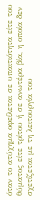όταν το ατύχημα οφείλεται σε υπαιτιότητα είτε του θύματος είτε τρίτου ή σε ανωτέρα βία, η οποία δεν σχετίζεται με τη λειτουργία του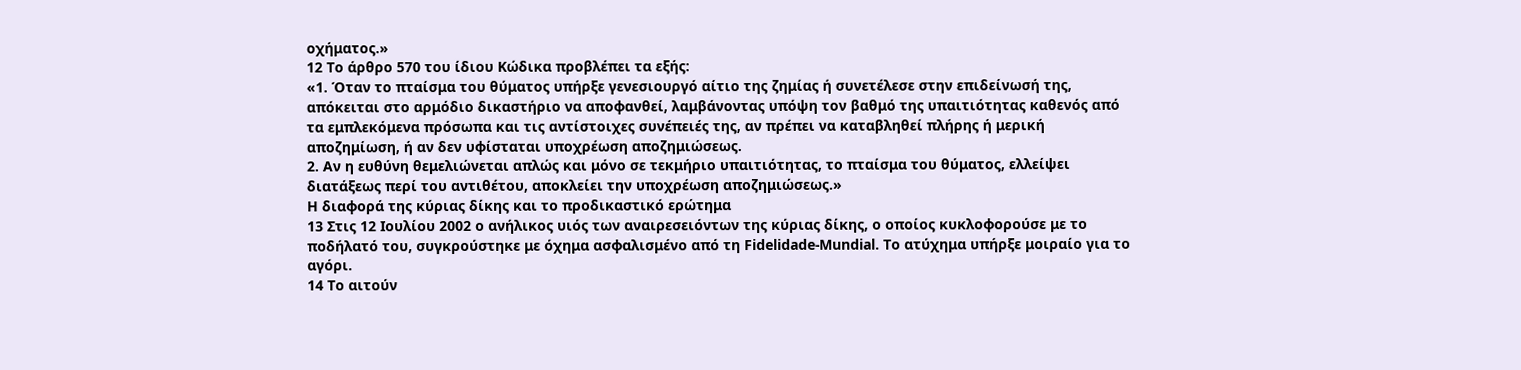οχήματος.»
12 Το άρθρο 570 του ίδιου Κώδικα προβλέπει τα εξής:
«1. Όταν το πταίσμα του θύματος υπήρξε γενεσιουργό αίτιο της ζημίας ή συνετέλεσε στην επιδείνωσή της, απόκειται στο αρμόδιο δικαστήριο να αποφανθεί, λαμβάνοντας υπόψη τον βαθμό της υπαιτιότητας καθενός από τα εμπλεκόμενα πρόσωπα και τις αντίστοιχες συνέπειές της, αν πρέπει να καταβληθεί πλήρης ή μερική αποζημίωση, ή αν δεν υφίσταται υποχρέωση αποζημιώσεως.
2. Αν η ευθύνη θεμελιώνεται απλώς και μόνο σε τεκμήριο υπαιτιότητας, το πταίσμα του θύματος, ελλείψει διατάξεως περί του αντιθέτου, αποκλείει την υποχρέωση αποζημιώσεως.»
Η διαφορά της κύριας δίκης και το προδικαστικό ερώτημα
13 Στις 12 Ιουλίου 2002 ο ανήλικος υιός των αναιρεσειόντων της κύριας δίκης, ο οποίος κυκλοφορούσε με το ποδήλατό του, συγκρούστηκε με όχημα ασφαλισμένο από τη Fidelidade-Mundial. Το ατύχημα υπήρξε μοιραίο για το αγόρι.
14 Το αιτούν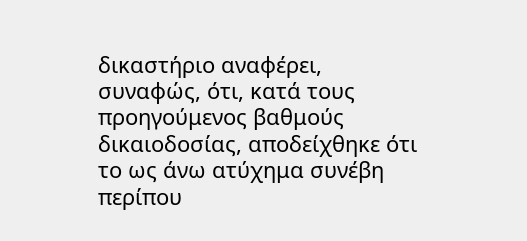δικαστήριο αναφέρει, συναφώς, ότι, κατά τους προηγούμενος βαθμούς δικαιοδοσίας, αποδείχθηκε ότι το ως άνω ατύχημα συνέβη περίπου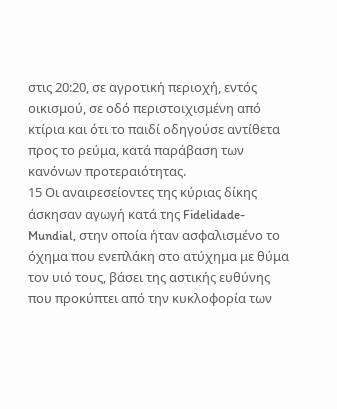στις 20:20, σε αγροτική περιοχή, εντός οικισμού, σε οδό περιστοιχισμένη από κτίρια και ότι το παιδί οδηγούσε αντίθετα προς το ρεύμα, κατά παράβαση των κανόνων προτεραιότητας.
15 Οι αναιρεσείοντες της κύριας δίκης άσκησαν αγωγή κατά της Fidelidade-Mundial, στην οποία ήταν ασφαλισμένο το όχημα που ενεπλάκη στο ατύχημα με θύμα τον υιό τους, βάσει της αστικής ευθύνης που προκύπτει από την κυκλοφορία των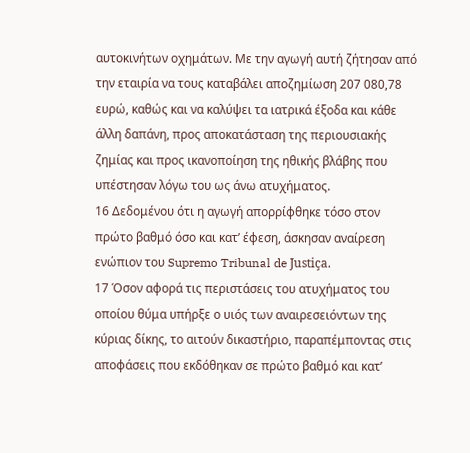αυτοκινήτων οχημάτων. Με την αγωγή αυτή ζήτησαν από την εταιρία να τους καταβάλει αποζημίωση 207 080,78 ευρώ, καθώς και να καλύψει τα ιατρικά έξοδα και κάθε άλλη δαπάνη, προς αποκατάσταση της περιουσιακής ζημίας και προς ικανοποίηση της ηθικής βλάβης που υπέστησαν λόγω του ως άνω ατυχήματος.
16 Δεδομένου ότι η αγωγή απορρίφθηκε τόσο στον πρώτο βαθμό όσο και κατ’ έφεση, άσκησαν αναίρεση ενώπιον του Supremo Tribunal de Justiça.
17 Όσον αφορά τις περιστάσεις του ατυχήματος του οποίου θύμα υπήρξε ο υιός των αναιρεσειόντων της κύριας δίκης, το αιτούν δικαστήριο, παραπέμποντας στις αποφάσεις που εκδόθηκαν σε πρώτο βαθμό και κατ’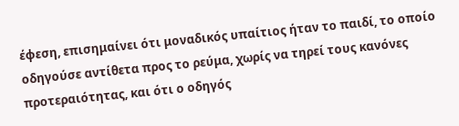έφεση, επισημαίνει ότι μοναδικός υπαίτιος ήταν το παιδί, το οποίο οδηγούσε αντίθετα προς το ρεύμα, χωρίς να τηρεί τους κανόνες προτεραιότητας, και ότι ο οδηγός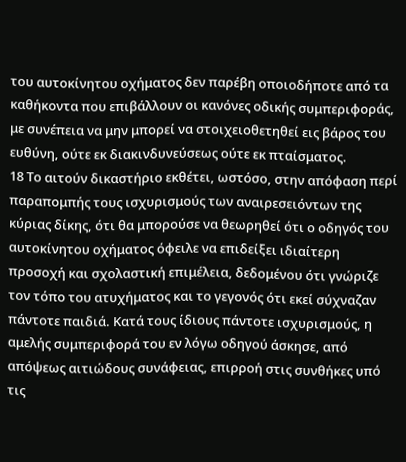του αυτοκίνητου οχήματος δεν παρέβη οποιοδήποτε από τα καθήκοντα που επιβάλλουν οι κανόνες οδικής συμπεριφοράς, με συνέπεια να μην μπορεί να στοιχειοθετηθεί εις βάρος του ευθύνη, ούτε εκ διακινδυνεύσεως ούτε εκ πταίσματος.
18 Το αιτούν δικαστήριο εκθέτει, ωστόσο, στην απόφαση περί παραπομπής τους ισχυρισμούς των αναιρεσειόντων της κύριας δίκης, ότι θα μπορούσε να θεωρηθεί ότι ο οδηγός του αυτοκίνητου οχήματος όφειλε να επιδείξει ιδιαίτερη προσοχή και σχολαστική επιμέλεια, δεδομένου ότι γνώριζε τον τόπο του ατυχήματος και το γεγονός ότι εκεί σύχναζαν πάντοτε παιδιά. Κατά τους ίδιους πάντοτε ισχυρισμούς, η αμελής συμπεριφορά του εν λόγω οδηγού άσκησε, από απόψεως αιτιώδους συνάφειας, επιρροή στις συνθήκες υπό τις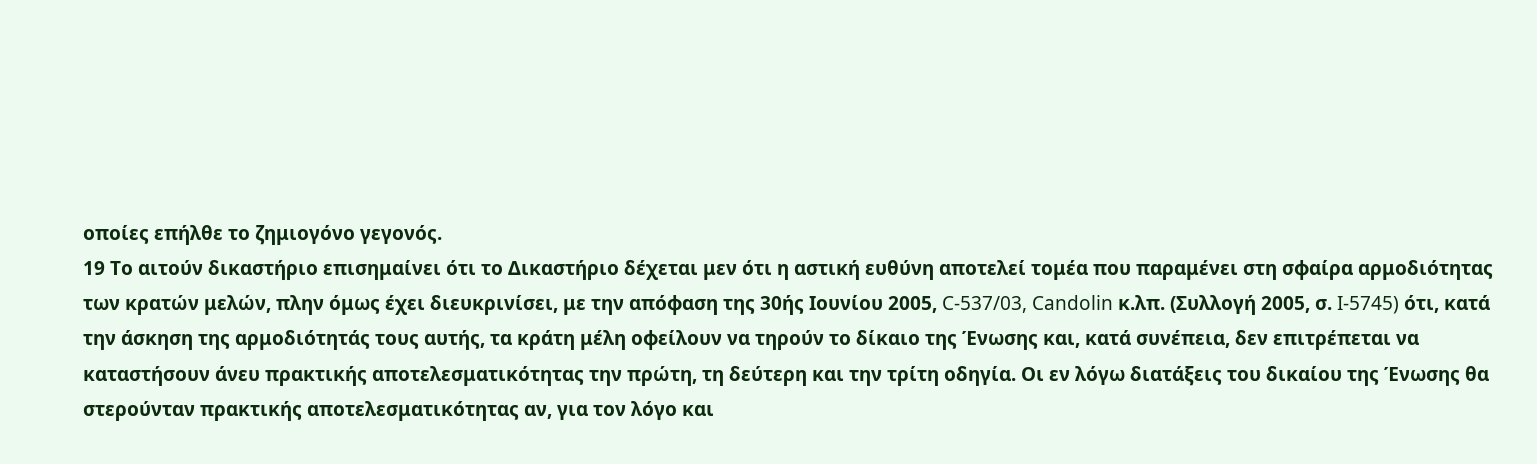οποίες επήλθε το ζημιογόνο γεγονός.
19 Το αιτούν δικαστήριο επισημαίνει ότι το Δικαστήριο δέχεται μεν ότι η αστική ευθύνη αποτελεί τομέα που παραμένει στη σφαίρα αρμοδιότητας των κρατών μελών, πλην όμως έχει διευκρινίσει, με την απόφαση της 30ής Ιουνίου 2005, C‑537/03, Candolin κ.λπ. (Συλλογή 2005, σ. I‑5745) ότι, κατά την άσκηση της αρμοδιότητάς τους αυτής, τα κράτη μέλη οφείλουν να τηρούν το δίκαιο της Ένωσης και, κατά συνέπεια, δεν επιτρέπεται να καταστήσουν άνευ πρακτικής αποτελεσματικότητας την πρώτη, τη δεύτερη και την τρίτη οδηγία. Οι εν λόγω διατάξεις του δικαίου της Ένωσης θα στερούνταν πρακτικής αποτελεσματικότητας αν, για τον λόγο και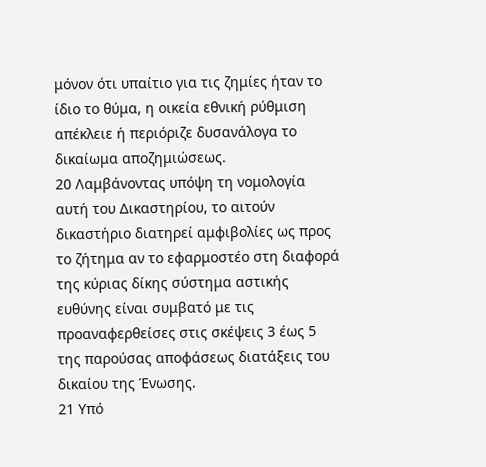μόνον ότι υπαίτιο για τις ζημίες ήταν το ίδιο το θύμα, η οικεία εθνική ρύθμιση απέκλειε ή περιόριζε δυσανάλογα το δικαίωμα αποζημιώσεως.
20 Λαμβάνοντας υπόψη τη νομολογία αυτή του Δικαστηρίου, το αιτούν δικαστήριο διατηρεί αμφιβολίες ως προς το ζήτημα αν το εφαρμοστέο στη διαφορά της κύριας δίκης σύστημα αστικής ευθύνης είναι συμβατό με τις προαναφερθείσες στις σκέψεις 3 έως 5 της παρούσας αποφάσεως διατάξεις του δικαίου της Ένωσης.
21 Υπό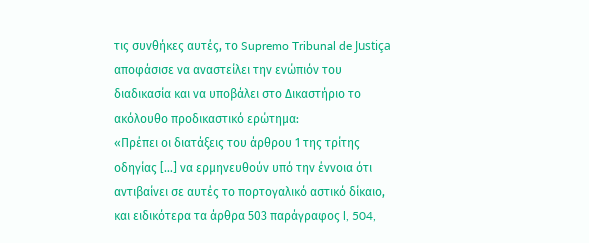τις συνθήκες αυτές, το Supremo Tribunal de Justiça αποφάσισε να αναστείλει την ενώπιόν του διαδικασία και να υποβάλει στο Δικαστήριο το ακόλουθο προδικαστικό ερώτημα:
«Πρέπει οι διατάξεις του άρθρου 1 της τρίτης οδηγίας […] να ερμηνευθούν υπό την έννοια ότι αντιβαίνει σε αυτές το πορτογαλικό αστικό δίκαιο, και ειδικότερα τα άρθρα 503 παράγραφος l, 504,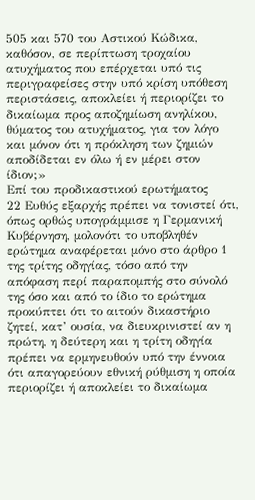505 και 570 του Αστικού Κώδικα, καθόσον, σε περίπτωση τροχαίου ατυχήματος που επέρχεται υπό τις περιγραφείσες στην υπό κρίση υπόθεση περιστάσεις, αποκλείει ή περιορίζει το δικαίωμα προς αποζημίωση ανηλίκου, θύματος του ατυχήματος, για τον λόγο και μόνον ότι η πρόκληση των ζημιών αποδίδεται εν όλω ή εν μέρει στον ίδιον;»
Επί του προδικαστικού ερωτήματος
22 Ευθύς εξαρχής πρέπει να τονιστεί ότι, όπως ορθώς υπογράμμισε η Γερμανική Κυβέρνηση, μολονότι το υποβληθέν ερώτημα αναφέρεται μόνο στο άρθρο 1 της τρίτης οδηγίας, τόσο από την απόφαση περί παραπομπής στο σύνολό της όσο και από το ίδιο το ερώτημα προκύπτει ότι το αιτούν δικαστήριο ζητεί, κατ’ ουσία, να διευκρινιστεί αν η πρώτη, η δεύτερη και η τρίτη οδηγία πρέπει να ερμηνευθούν υπό την έννοια ότι απαγορεύουν εθνική ρύθμιση η οποία περιορίζει ή αποκλείει το δικαίωμα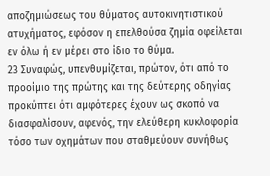αποζημιώσεως του θύματος αυτοκινητιστικού ατυχήματος, εφόσον η επελθούσα ζημία οφείλεται εν όλω ή εν μέρει στο ίδιο το θύμα.
23 Συναφώς, υπενθυμίζεται, πρώτον, ότι από το προοίμιο της πρώτης και της δεύτερης οδηγίας προκύπτει ότι αμφότερες έχουν ως σκοπό να διασφαλίσουν, αφενός, την ελεύθερη κυκλοφορία τόσο των οχημάτων που σταθμεύουν συνήθως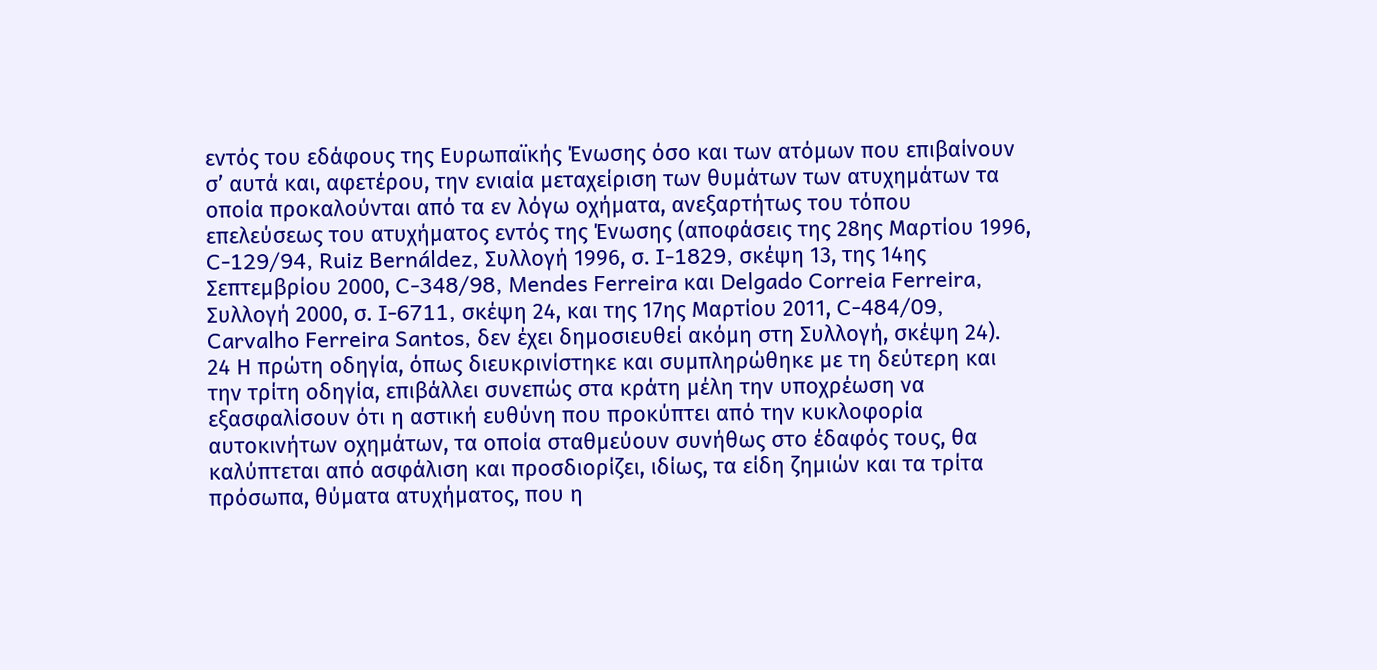εντός του εδάφους της Ευρωπαϊκής Ένωσης όσο και των ατόμων που επιβαίνουν σ’ αυτά και, αφετέρου, την ενιαία μεταχείριση των θυμάτων των ατυχημάτων τα οποία προκαλούνται από τα εν λόγω οχήματα, ανεξαρτήτως του τόπου επελεύσεως του ατυχήματος εντός της Ένωσης (αποφάσεις της 28ης Μαρτίου 1996, C-129/94, Ruiz Bernáldez, Συλλογή 1996, σ. I-1829, σκέψη 13, της 14ης Σεπτεμβρίου 2000, C-348/98, Mendes Ferreira και Delgado Correia Ferreira, Συλλογή 2000, σ. I-6711, σκέψη 24, και της 17ης Μαρτίου 2011, C‑484/09, Carvalho Ferreira Santos, δεν έχει δημοσιευθεί ακόμη στη Συλλογή, σκέψη 24).
24 Η πρώτη οδηγία, όπως διευκρινίστηκε και συμπληρώθηκε με τη δεύτερη και την τρίτη οδηγία, επιβάλλει συνεπώς στα κράτη μέλη την υποχρέωση να εξασφαλίσουν ότι η αστική ευθύνη που προκύπτει από την κυκλοφορία αυτοκινήτων οχημάτων, τα οποία σταθμεύουν συνήθως στο έδαφός τους, θα καλύπτεται από ασφάλιση και προσδιορίζει, ιδίως, τα είδη ζημιών και τα τρίτα πρόσωπα, θύματα ατυχήματος, που η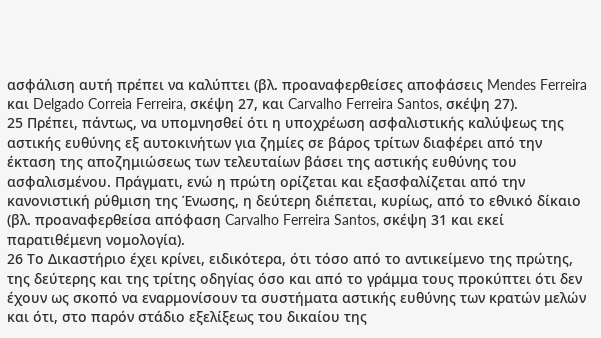ασφάλιση αυτή πρέπει να καλύπτει (βλ. προαναφερθείσες αποφάσεις Mendes Ferreira και Delgado Correia Ferreira, σκέψη 27, και Carvalho Ferreira Santos, σκέψη 27).
25 Πρέπει, πάντως, να υπομνησθεί ότι η υποχρέωση ασφαλιστικής καλύψεως της αστικής ευθύνης εξ αυτοκινήτων για ζημίες σε βάρος τρίτων διαφέρει από την έκταση της αποζημιώσεως των τελευταίων βάσει της αστικής ευθύνης του ασφαλισμένου. Πράγματι, ενώ η πρώτη ορίζεται και εξασφαλίζεται από την κανονιστική ρύθμιση της Ένωσης, η δεύτερη διέπεται, κυρίως, από το εθνικό δίκαιο (βλ. προαναφερθείσα απόφαση Carvalho Ferreira Santos, σκέψη 31 και εκεί παρατιθέμενη νομολογία).
26 Το Δικαστήριο έχει κρίνει, ειδικότερα, ότι τόσο από το αντικείμενο της πρώτης, της δεύτερης και της τρίτης οδηγίας όσο και από το γράμμα τους προκύπτει ότι δεν έχουν ως σκοπό να εναρμονίσουν τα συστήματα αστικής ευθύνης των κρατών μελών και ότι, στο παρόν στάδιο εξελίξεως του δικαίου της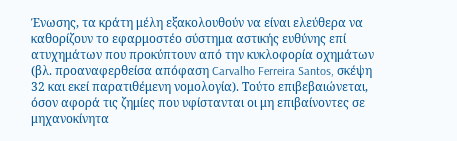Ένωσης, τα κράτη μέλη εξακολουθούν να είναι ελεύθερα να καθορίζουν το εφαρμοστέο σύστημα αστικής ευθύνης επί ατυχημάτων που προκύπτουν από την κυκλοφορία οχημάτων (βλ. προαναφερθείσα απόφαση Carvalho Ferreira Santos, σκέψη 32 και εκεί παρατιθέμενη νομολογία). Τούτο επιβεβαιώνεται, όσον αφορά τις ζημίες που υφίστανται οι μη επιβαίνοντες σε μηχανοκίνητα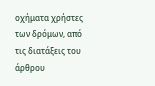οχήματα χρήστες των δρόμων, από τις διατάξεις του άρθρου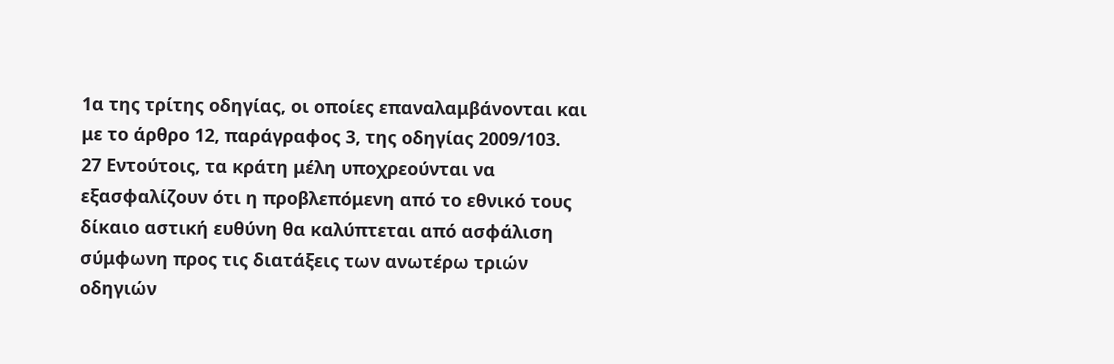1α της τρίτης οδηγίας, οι οποίες επαναλαμβάνονται και με το άρθρο 12, παράγραφος 3, της οδηγίας 2009/103.
27 Εντούτοις, τα κράτη μέλη υποχρεούνται να εξασφαλίζουν ότι η προβλεπόμενη από το εθνικό τους δίκαιο αστική ευθύνη θα καλύπτεται από ασφάλιση σύμφωνη προς τις διατάξεις των ανωτέρω τριών οδηγιών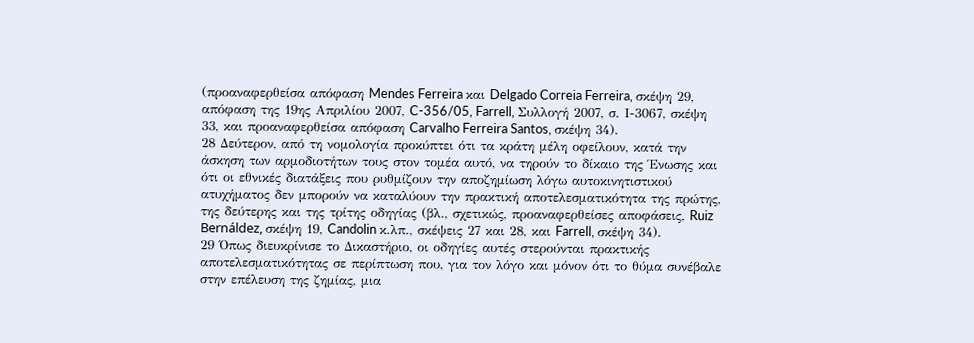(προαναφερθείσα απόφαση Mendes Ferreira και Delgado Correia Ferreira, σκέψη 29, απόφαση της 19ης Απριλίου 2007, C-356/05, Farrell, Συλλογή 2007, σ. Ι-3067, σκέψη 33, και προαναφερθείσα απόφαση Carvalho Ferreira Santos, σκέψη 34).
28 Δεύτερον, από τη νομολογία προκύπτει ότι τα κράτη μέλη οφείλουν, κατά την άσκηση των αρμοδιοτήτων τους στον τομέα αυτό, να τηρούν το δίκαιο της Ένωσης και ότι οι εθνικές διατάξεις που ρυθμίζουν την αποζημίωση λόγω αυτοκινητιστικού ατυχήματος δεν μπορούν να καταλύουν την πρακτική αποτελεσματικότητα της πρώτης, της δεύτερης και της τρίτης οδηγίας (βλ., σχετικώς, προαναφερθείσες αποφάσεις, Ruiz Bernáldez, σκέψη 19, Candolin κ.λπ., σκέψεις 27 και 28, και Farrell, σκέψη 34).
29 Όπως διευκρίνισε το Δικαστήριο, οι οδηγίες αυτές στερούνται πρακτικής αποτελεσματικότητας σε περίπτωση που, για τον λόγο και μόνον ότι το θύμα συνέβαλε στην επέλευση της ζημίας, μια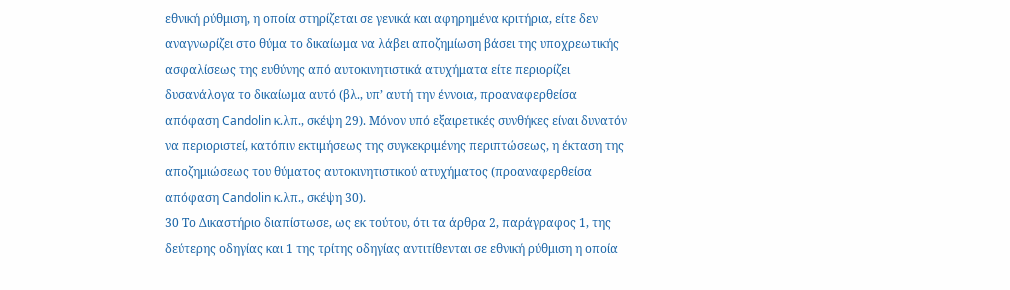εθνική ρύθμιση, η οποία στηρίζεται σε γενικά και αφηρημένα κριτήρια, είτε δεν αναγνωρίζει στο θύμα το δικαίωμα να λάβει αποζημίωση βάσει της υποχρεωτικής ασφαλίσεως της ευθύνης από αυτοκινητιστικά ατυχήματα είτε περιορίζει δυσανάλογα το δικαίωμα αυτό (βλ., υπ’ αυτή την έννοια, προαναφερθείσα απόφαση Candolin κ.λπ., σκέψη 29). Μόνον υπό εξαιρετικές συνθήκες είναι δυνατόν να περιοριστεί, κατόπιν εκτιμήσεως της συγκεκριμένης περιπτώσεως, η έκταση της αποζημιώσεως του θύματος αυτοκινητιστικού ατυχήματος (προαναφερθείσα απόφαση Candolin κ.λπ., σκέψη 30).
30 Το Δικαστήριο διαπίστωσε, ως εκ τούτου, ότι τα άρθρα 2, παράγραφος 1, της δεύτερης οδηγίας και 1 της τρίτης οδηγίας αντιτίθενται σε εθνική ρύθμιση η οποία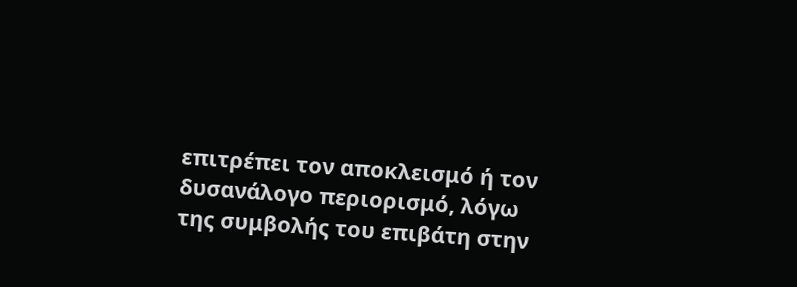επιτρέπει τον αποκλεισμό ή τον δυσανάλογο περιορισμό, λόγω της συμβολής του επιβάτη στην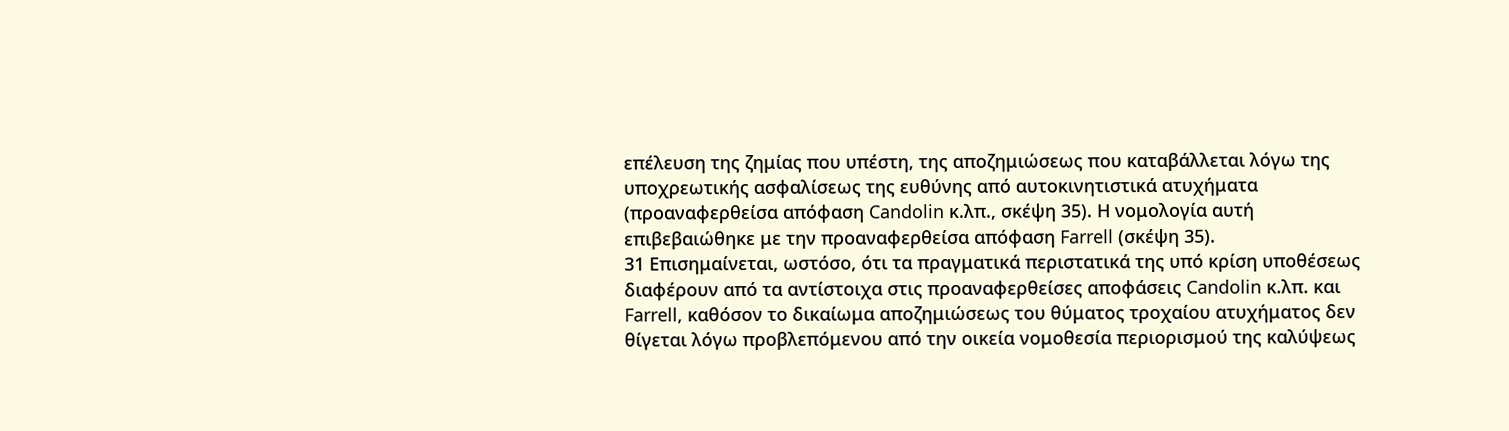επέλευση της ζημίας που υπέστη, της αποζημιώσεως που καταβάλλεται λόγω της υποχρεωτικής ασφαλίσεως της ευθύνης από αυτοκινητιστικά ατυχήματα (προαναφερθείσα απόφαση Candolin κ.λπ., σκέψη 35). Η νομολογία αυτή επιβεβαιώθηκε με την προαναφερθείσα απόφαση Farrell (σκέψη 35).
31 Επισημαίνεται, ωστόσο, ότι τα πραγματικά περιστατικά της υπό κρίση υποθέσεως διαφέρουν από τα αντίστοιχα στις προαναφερθείσες αποφάσεις Candolin κ.λπ. και Farrell, καθόσον το δικαίωμα αποζημιώσεως του θύματος τροχαίου ατυχήματος δεν θίγεται λόγω προβλεπόμενου από την οικεία νομοθεσία περιορισμού της καλύψεως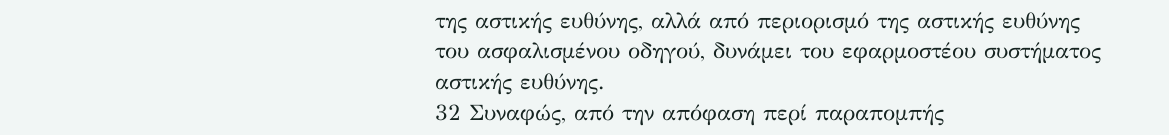της αστικής ευθύνης, αλλά από περιορισμό της αστικής ευθύνης του ασφαλισμένου οδηγού, δυνάμει του εφαρμοστέου συστήματος αστικής ευθύνης.
32 Συναφώς, από την απόφαση περί παραπομπής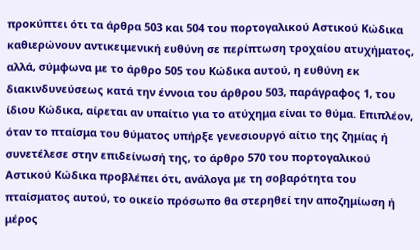προκύπτει ότι τα άρθρα 503 και 504 του πορτογαλικού Αστικού Κώδικα καθιερώνουν αντικειμενική ευθύνη σε περίπτωση τροχαίου ατυχήματος, αλλά, σύμφωνα με το άρθρο 505 του Κώδικα αυτού, η ευθύνη εκ διακινδυνεύσεως κατά την έννοια του άρθρου 503, παράγραφος 1, του ίδιου Κώδικα, αίρεται αν υπαίτιο για το ατύχημα είναι το θύμα. Επιπλέον, όταν το πταίσμα του θύματος υπήρξε γενεσιουργό αίτιο της ζημίας ή συνετέλεσε στην επιδείνωσή της, το άρθρο 570 του πορτογαλικού Αστικού Κώδικα προβλέπει ότι, ανάλογα με τη σοβαρότητα του πταίσματος αυτού, το οικείο πρόσωπο θα στερηθεί την αποζημίωση ή μέρος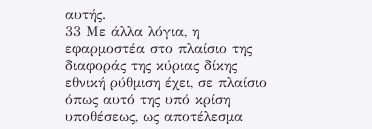αυτής.
33 Με άλλα λόγια, η εφαρμοστέα στο πλαίσιο της διαφοράς της κύριας δίκης εθνική ρύθμιση έχει, σε πλαίσιο όπως αυτό της υπό κρίση υποθέσεως, ως αποτέλεσμα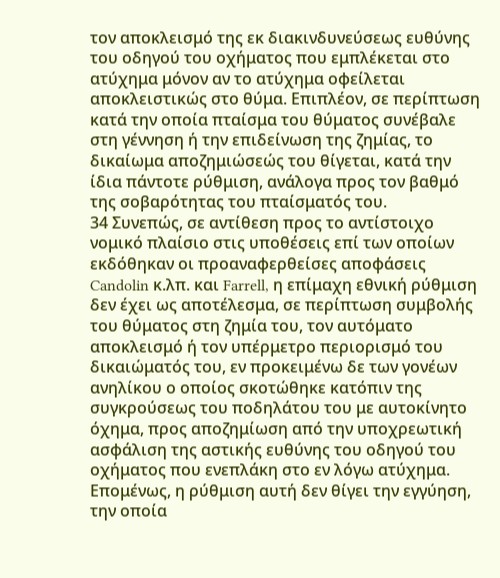τον αποκλεισμό της εκ διακινδυνεύσεως ευθύνης του οδηγού του οχήματος που εμπλέκεται στο ατύχημα μόνον αν το ατύχημα οφείλεται αποκλειστικώς στο θύμα. Επιπλέον, σε περίπτωση κατά την οποία πταίσμα του θύματος συνέβαλε στη γέννηση ή την επιδείνωση της ζημίας, το δικαίωμα αποζημιώσεώς του θίγεται, κατά την ίδια πάντοτε ρύθμιση, ανάλογα προς τον βαθμό της σοβαρότητας του πταίσματός του.
34 Συνεπώς, σε αντίθεση προς το αντίστοιχο νομικό πλαίσιο στις υποθέσεις επί των οποίων εκδόθηκαν οι προαναφερθείσες αποφάσεις Candolin κ.λπ. και Farrell, η επίμαχη εθνική ρύθμιση δεν έχει ως αποτέλεσμα, σε περίπτωση συμβολής του θύματος στη ζημία του, τον αυτόματο αποκλεισμό ή τον υπέρμετρο περιορισμό του δικαιώματός του, εν προκειμένω δε των γονέων ανηλίκου ο οποίος σκοτώθηκε κατόπιν της συγκρούσεως του ποδηλάτου του με αυτοκίνητο όχημα, προς αποζημίωση από την υποχρεωτική ασφάλιση της αστικής ευθύνης του οδηγού του οχήματος που ενεπλάκη στο εν λόγω ατύχημα. Επομένως, η ρύθμιση αυτή δεν θίγει την εγγύηση, την οποία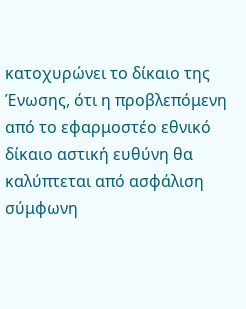κατοχυρώνει το δίκαιο της Ένωσης, ότι η προβλεπόμενη από το εφαρμοστέο εθνικό δίκαιο αστική ευθύνη θα καλύπτεται από ασφάλιση σύμφωνη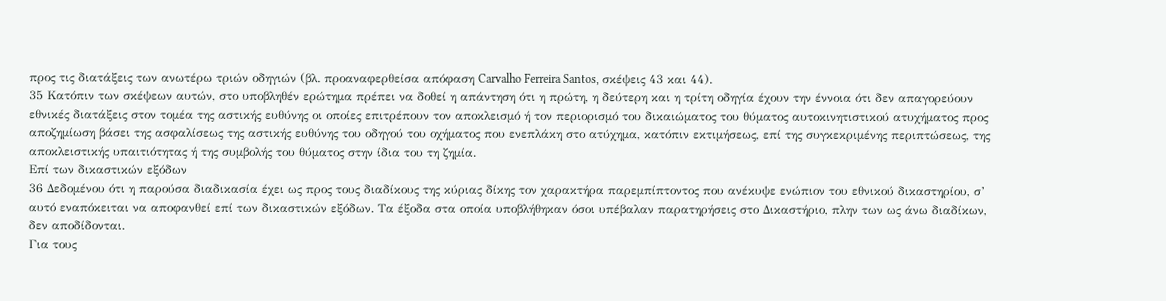προς τις διατάξεις των ανωτέρω τριών οδηγιών (βλ. προαναφερθείσα απόφαση Carvalho Ferreira Santos, σκέψεις 43 και 44).
35 Κατόπιν των σκέψεων αυτών, στο υποβληθέν ερώτημα πρέπει να δοθεί η απάντηση ότι η πρώτη, η δεύτερη και η τρίτη οδηγία έχουν την έννοια ότι δεν απαγορεύουν εθνικές διατάξεις στον τομέα της αστικής ευθύνης οι οποίες επιτρέπουν τον αποκλεισμό ή τον περιορισμό του δικαιώματος του θύματος αυτοκινητιστικού ατυχήματος προς αποζημίωση βάσει της ασφαλίσεως της αστικής ευθύνης του οδηγού του οχήματος που ενεπλάκη στο ατύχημα, κατόπιν εκτιμήσεως, επί της συγκεκριμένης περιπτώσεως, της αποκλειστικής υπαιτιότητας ή της συμβολής του θύματος στην ίδια του τη ζημία.
Επί των δικαστικών εξόδων
36 Δεδομένου ότι η παρούσα διαδικασία έχει ως προς τους διαδίκους της κύριας δίκης τον χαρακτήρα παρεμπίπτοντος που ανέκυψε ενώπιον του εθνικού δικαστηρίου, σ’ αυτό εναπόκειται να αποφανθεί επί των δικαστικών εξόδων. Τα έξοδα στα οποία υποβλήθηκαν όσοι υπέβαλαν παρατηρήσεις στο Δικαστήριο, πλην των ως άνω διαδίκων, δεν αποδίδονται.
Για τους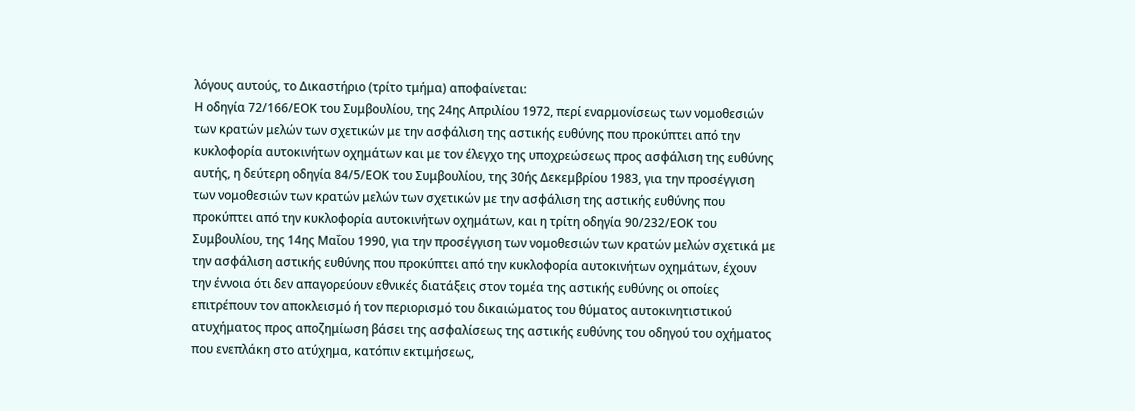λόγους αυτούς, το Δικαστήριο (τρίτο τμήμα) αποφαίνεται:
Η οδηγία 72/166/ΕΟΚ του Συμβουλίου, της 24ης Απριλίου 1972, περί εναρμονίσεως των νομοθεσιών των κρατών μελών των σχετικών με την ασφάλιση της αστικής ευθύνης που προκύπτει από την κυκλοφορία αυτοκινήτων οχημάτων και με τον έλεγχο της υποχρεώσεως προς ασφάλιση της ευθύνης αυτής, η δεύτερη οδηγία 84/5/ΕΟΚ του Συμβουλίου, της 30ής Δεκεμβρίου 1983, για την προσέγγιση των νομοθεσιών των κρατών μελών των σχετικών με την ασφάλιση της αστικής ευθύνης που προκύπτει από την κυκλοφορία αυτοκινήτων οχημάτων, και η τρίτη οδηγία 90/232/ΕΟΚ του Συμβουλίου, της 14ης Μαΐου 1990, για την προσέγγιση των νομοθεσιών των κρατών μελών σχετικά με την ασφάλιση αστικής ευθύνης που προκύπτει από την κυκλοφορία αυτοκινήτων οχημάτων, έχουν την έννοια ότι δεν απαγορεύουν εθνικές διατάξεις στον τομέα της αστικής ευθύνης οι οποίες επιτρέπουν τον αποκλεισμό ή τον περιορισμό του δικαιώματος του θύματος αυτοκινητιστικού ατυχήματος προς αποζημίωση βάσει της ασφαλίσεως της αστικής ευθύνης του οδηγού του οχήματος που ενεπλάκη στο ατύχημα, κατόπιν εκτιμήσεως,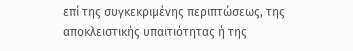επί της συγκεκριμένης περιπτώσεως, της αποκλειστικής υπαιτιότητας ή της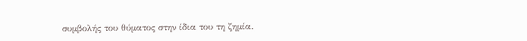συμβολής του θύματος στην ίδια του τη ζημία.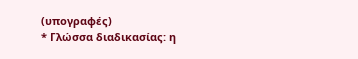(υπογραφές)
* Γλώσσα διαδικασίας: η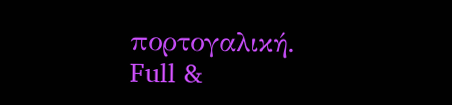πορτογαλική.
Full &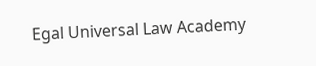Egal Universal Law Academy